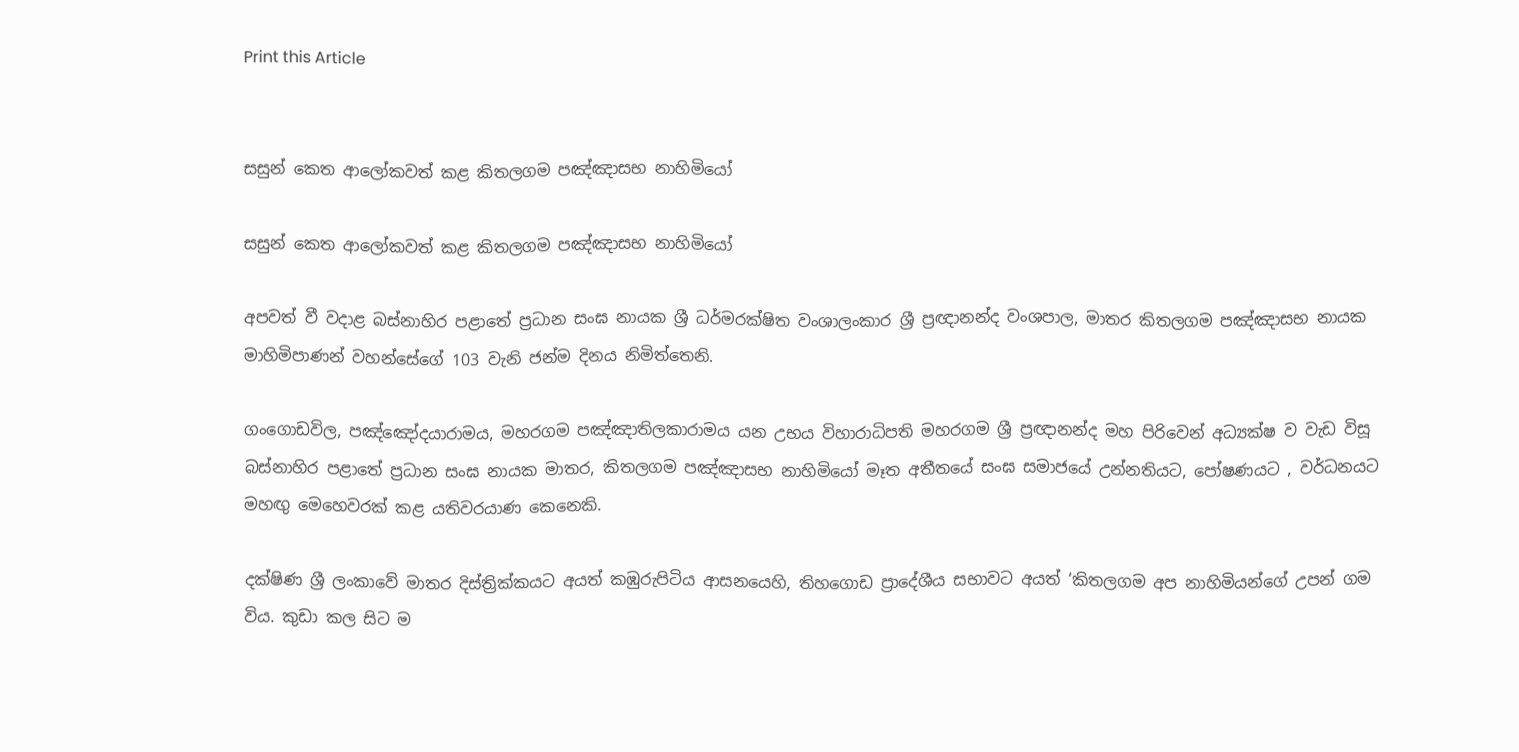Print this Article


සසුන් කෙත ආලෝකවත් කළ කිතලගම පඤ්ඤාසභ නාහිමියෝ

සසුන් කෙත ආලෝකවත් කළ කිතලගම පඤ්ඤාසභ නාහිමියෝ

අපවත් වී වදාළ බස්නාහිර පළාතේ ප්‍රධාන සංඝ නායක ශ්‍රී ධර්මරක්ෂිත වංශාලංකාර ශ්‍රී ප්‍රඥානන්ද වංශපාල, මාතර කිතලගම පඤ්ඤාසභ නායක මාහිමිපාණන් වහන්සේගේ 103 වැනි ජන්ම දිනය නිමිත්තෙනි.

ගංගොඩවිල, පඤ්ඤෝදයාරාමය, මහරගම පඤ්ඤාතිලකාරාමය යන උභය විහාරාධිපති මහරගම ශ්‍රී ප්‍රඥානන්ද මහ පිරිවෙන් අධ්‍යක්ෂ ව වැඩ විසූ බස්නාහිර පළාතේ ප්‍රධාන සංඝ නායක මාතර, කිතලගම පඤ්ඤාසභ නාහිමියෝ මෑත අතීතයේ සංඝ සමාජයේ උන්නතියට, පෝෂණයට , වර්ධනයට මහඟු මෙහෙවරක් කළ යතිවරයාණ කෙනෙකි.

දක්ෂිණ ශ්‍රී ලංකාවේ මාතර දිස්ත්‍රික්කයට අයත් කඹුරුපිටිය ආසනයෙහි, තිහගොඩ ප්‍රාදේශීය සභාවට අයත් ‘කිතලගම අප නාහිමියන්ගේ උපන් ගම විය. කුඩා කල සිට ම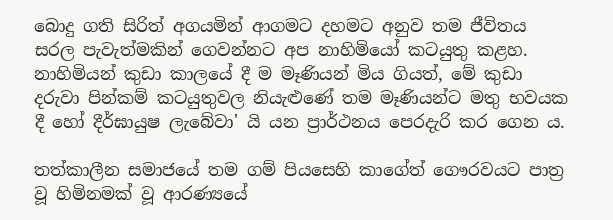බොදු ගති සිරිත් අගයමින් ආගමට දහමට අනුව තම ජීවිතය සරල පැවැත්මකින් ගෙවන්නට අප නාහිමියෝ කටයුතු කළහ. නාහිමියන් කුඩා කාලයේ දී ම මෑණියන් මිය ගියත්, මේ කුඩා දරුවා පින්කම් කටයුතුවල නියැළුණේ තම මෑණියන්ට මතු භවයක දී හෝ දීර්ඝායුෂ ලැබේවා' යි යන ප්‍රාර්ථනය පෙරදැරි කර ගෙන ය.

තත්කාලීන සමාජයේ තම ගම් පියසෙහි කාගේත් ගෞරවයට පාත්‍ර වූ හිමිනමක් වූ ආරණ්‍යයේ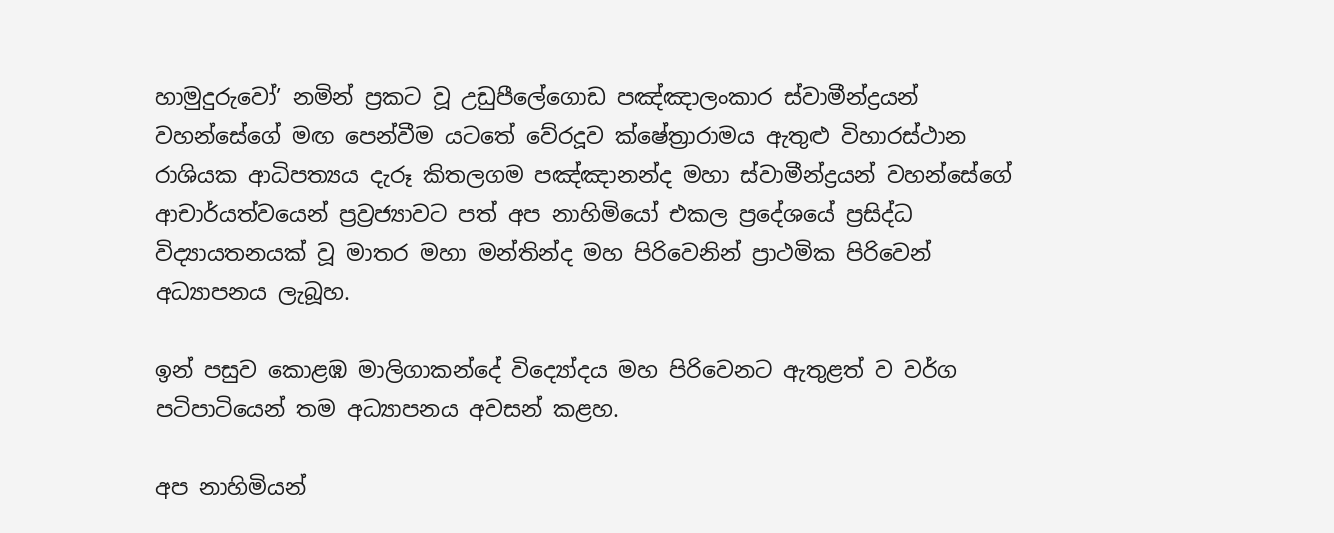හාමුදුරුවෝ’ නමින් ප්‍රකට වූ උඩුපීලේගොඩ පඤ්ඤාලංකාර ස්වාමීන්ද්‍රයන් වහන්සේගේ මඟ පෙන්වීම යටතේ වේරදූව ක්ෂේත්‍රාරාමය ඇතුළු විහාරස්ථාන රාශියක ආධිපත්‍යය දැරූ කිතලගම පඤ්ඤානන්ද මහා ස්වාමීන්ද්‍රයන් වහන්සේගේ ආචාර්යත්වයෙන් ප්‍රව්‍රජ්‍යාවට පත් අප නාහිමියෝ එකල ප්‍රදේශයේ ප්‍රසිද්ධ විද්‍යායතනයක් වූ මාතර මහා මන්තින්ද මහ පිරිවෙනින් ප්‍රාථමික පිරිවෙන් අධ්‍යාපනය ලැබූහ.

ඉන් පසුව කොළඹ මාලිගාකන්දේ විද්‍යෝදය මහ පිරිවෙනට ඇතුළත් ව වර්ග පටිපාටියෙන් තම අධ්‍යාපනය අවසන් කළහ.

අප නාහිමියන්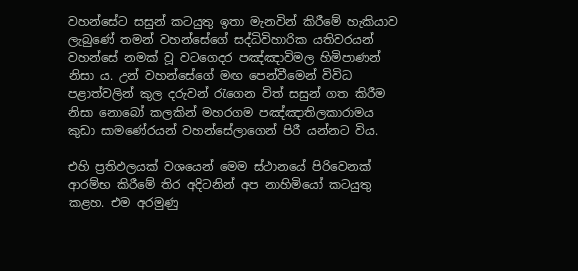වහන්සේට සසුන් කටයුතු ඉතා මැනවින් කිරීමේ හැකියාව ලැබුණේ තමන් වහන්සේගේ සද්ධිවිහාරික යතිවරයන් වහන්සේ නමක් වූ වටගෙදර පඤ්ඤාවිමල හිමිපාණන් නිසා ය. උන් වහන්සේගේ මඟ පෙන්වීමෙන් විවිධ පළාත්වලින් කුල දරුවන් රැගෙන විත් සසුන් ගත කිරීම නිසා නොබෝ කලකින් මහරගම පඤ්ඤාතිලකාරාමය කුඩා සාමණේරයන් වහන්සේලාගෙන් පිරී යන්නට විය.

එහි ප්‍රතිඵලයක් වශයෙන් මෙම ස්ථානයේ පිරිවෙනක් ආරම්භ කිරීමේ තිර අදිටනින් අප නාහිමියෝ කටයුතු කළහ. එම අරමුණු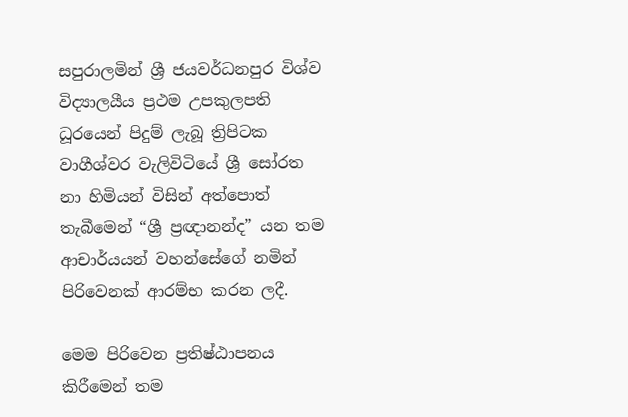සපුරාලමින් ශ්‍රී ජයවර්ධනපුර විශ්ව විද්‍යාලයීය ප්‍රථම උපකුලපති ධූරයෙන් පිදුම් ලැබූ ත්‍රිපිටක වාගීශ්වර වැලිවිටියේ ශ්‍රී සෝරත නා හිමියන් විසින් අත්පොත් තැබීමෙන් “ශ්‍රී ප්‍රඥානන්ද” යන තම ආචාර්යයන් වහන්සේගේ නමින් පිරිවෙනක් ආරම්භ කරන ලදී.

මෙම පිරිවෙන ප්‍රතිෂ්ඨාපනය කිරීමෙන් තම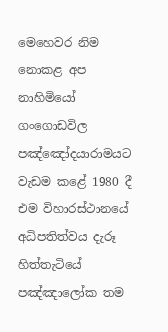මෙහෙවර නිම නොකළ අප නාහිමියෝ ගංගොඩවිල පඤ්ඤෝදයාරාමයට වැඩම කළේ 1980 දී එම විහාරස්ථානයේ අධිපතිත්වය දැරූ හිත්තැටියේ පඤ්ඤාලෝක තම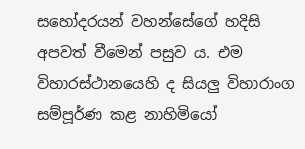සහෝදරයන් වහන්සේගේ හදිසි අපවත් වීමෙන් පසුව ය. එම විහාරස්ථානයෙහි ද සියලු විහාරාංග සම්පූර්ණ කළ නාහිමියෝ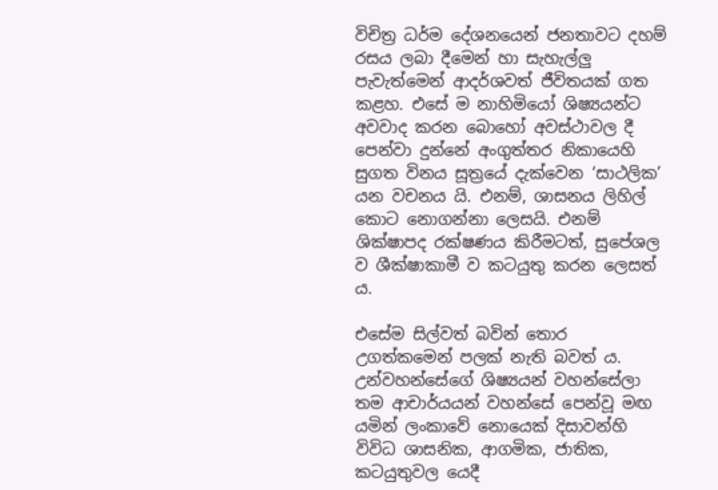විචිත්‍ර ධර්ම දේශනයෙන් ජනතාවට දහම් රසය ලබා දීමෙන් හා සැහැල්ලු පැවැත්මෙන් ආදර්ශවත් ජීවිතයක් ගත කළහ. එසේ ම නාහිමියෝ ශිෂ්‍යයන්ට අවවාද කරන බොහෝ අවස්ථාවල දී පෙන්වා දුන්නේ අංගුත්තර නිකායෙහි සුගත විනය සූත්‍රයේ දැක්වෙන ‘සාථලික’ යන වචනය යි. එනම්, ශාසනය ලිහිල් කොට නොගන්නා ලෙසයි. එනම් ශික්ෂාපද රක්ෂණය කිරීමටත්, සුපේශල ව ශීක්ෂාකාමී ව කටයුතු කරන ලෙසත් ය.

එසේම සිල්වත් බවින් තොර උගත්කමෙන් පලක් නැති බවත් ය. උන්වහන්සේගේ ශිෂ්‍යයන් වහන්සේලා තම ආචාර්යයන් වහන්සේ පෙන්වූ මඟ යමින් ලංකාවේ නොයෙක් දිසාවන්හි විවිධ ශාසනික, ආගමික, ජාතික, කටයුතුවල යෙදී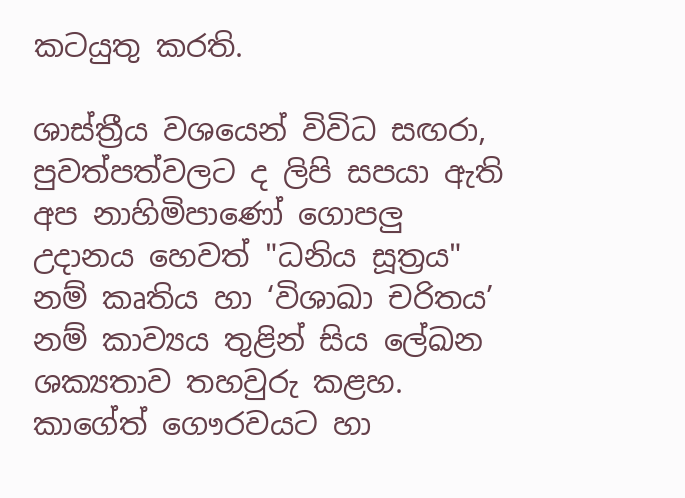කටයුතු කරති.

ශාස්ත්‍රීය වශයෙන් විවිධ සඟරා, පුවත්පත්වලට ද ලිපි සපයා ඇති අප නාහිමිපාණෝ ගොපලු උදානය හෙවත් "ධනිය සූත්‍රය" නම් කෘතිය හා ‘විශාඛා චරිතය’ නම් කාව්‍යය තුළින් සිය ලේඛන ශක්‍යතාව තහවුරු කළහ. කාගේත් ගෞරවයට හා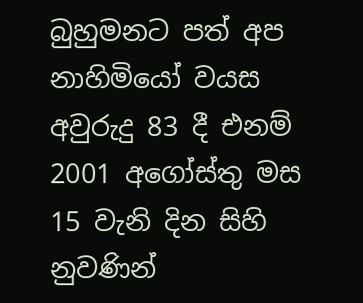බුහුමනට පත් අප නාහිමියෝ වයස අවුරුදු 83 දී එනම් 2001 අගෝස්තු මස 15 වැනි දින සිහි නුවණින්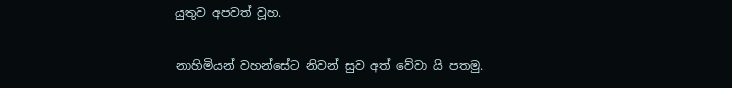යුතුව අපවත් වූහ.

නාහිමියන් වහන්සේට නිවන් සුව අත් වේවා යි පතමු.